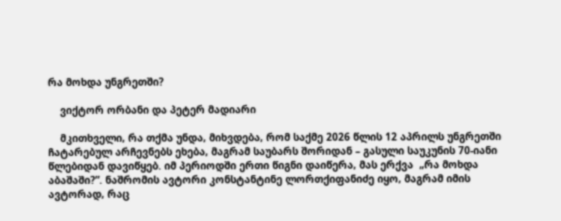რა მოხდა უნგრეთში?

    ვიქტორ ორბანი და პეტერ მადიარი

    მკითხველი, რა თქმა უნდა, მიხვდება, რომ საქმე 2026 წლის 12 აპრილს უნგრეთში ჩატარებულ არჩევნებს ეხება, მაგრამ საუბარს შორიდან – გასული საუკუნის 70-იანი წლებიდან დავიწყებ. იმ პერიოდში ერთი წიგნი დაიწერა, მას ერქვა  „რა მოხდა აბაშაში?”. ნაშრომის ავტორი კონსტანტინე ლორთქიფანიძე იყო, მაგრამ იმის ავტორად, რაც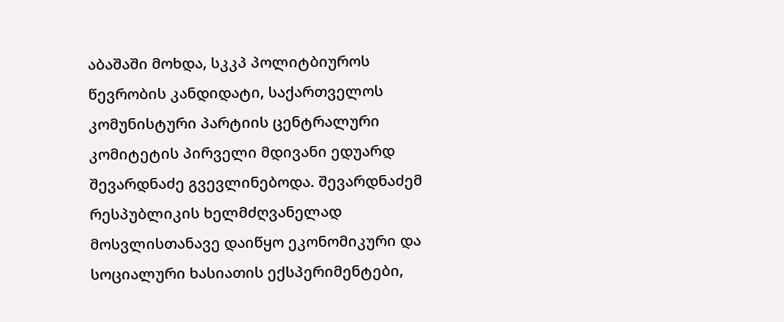აბაშაში მოხდა, სკკპ პოლიტბიუროს წევრობის კანდიდატი, საქართველოს კომუნისტური პარტიის ცენტრალური კომიტეტის პირველი მდივანი ედუარდ შევარდნაძე გვევლინებოდა. შევარდნაძემ რესპუბლიკის ხელმძღვანელად მოსვლისთანავე დაიწყო ეკონომიკური და სოციალური ხასიათის ექსპერიმენტები,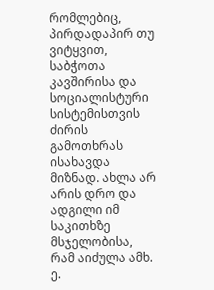რომლებიც, პირდადაპირ თუ ვიტყვით, საბჭოთა კავშირისა და სოციალისტური სისტემისთვის ძირის გამოთხრას ისახავდა მიზნად. ახლა არ არის დრო და ადგილი იმ საკითხზე მსჯელობისა,  რამ აიძულა ამხ. ე.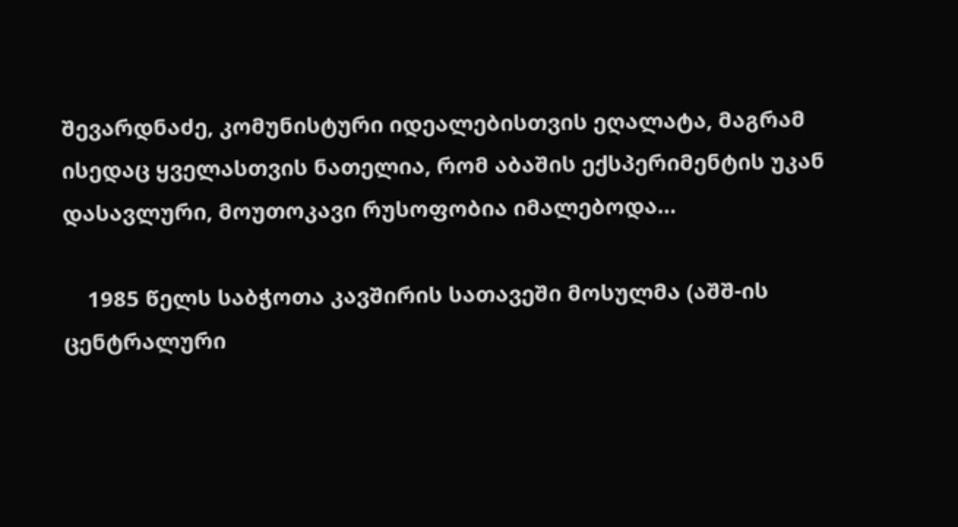შევარდნაძე, კომუნისტური იდეალებისთვის ეღალატა, მაგრამ ისედაც ყველასთვის ნათელია, რომ აბაშის ექსპერიმენტის უკან დასავლური, მოუთოკავი რუსოფობია იმალებოდა…

    1985 წელს საბჭოთა კავშირის სათავეში მოსულმა (აშშ-ის ცენტრალური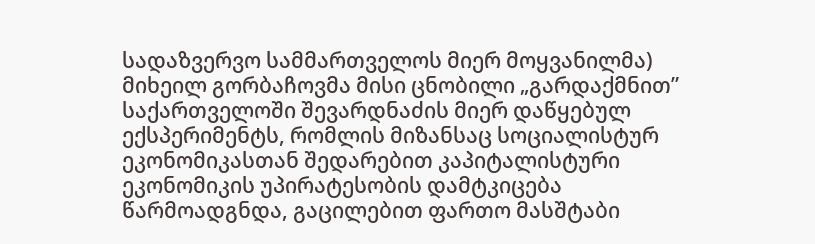სადაზვერვო სამმართველოს მიერ მოყვანილმა) მიხეილ გორბაჩოვმა მისი ცნობილი „გარდაქმნით” საქართველოში შევარდნაძის მიერ დაწყებულ ექსპერიმენტს, რომლის მიზანსაც სოციალისტურ ეკონომიკასთან შედარებით კაპიტალისტური ეკონომიკის უპირატესობის დამტკიცება წარმოადგნდა, გაცილებით ფართო მასშტაბი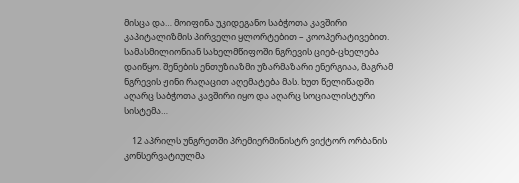მისცა და… მოიფინა უკიდეგანო საბჭოთა კავშირი კაპიტალიზმის პირველი ყლორტებით – კოოპერატივებით. სამასმილიონიან სახელმწიფოში ნგრევის ციებ-ცხელება დაიწყო. შენების ენთუზიაზმი უზარმაზარი ენერგიაა, მაგრამ ნგრევის ჟინი რაღაცით აღემატება მას. ხუთ წელიწადში აღარც საბჭოთა კავშირი იყო და აღარც სოციალისტური სისტემა…

    12 აპრილს უნგრეთში პრემიერმინისტრ ვიქტორ ორბანის კონსერვატიულმა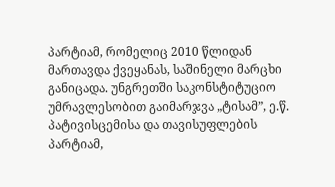პარტიამ, რომელიც 2010 წლიდან მართავდა ქვეყანას, საშინელი მარცხი განიცადა. უნგრეთში საკონსტიტუციო უმრავლესობით გაიმარჯვა „ტისამ”, ე.წ. პატივისცემისა და თავისუფლების პარტიამ,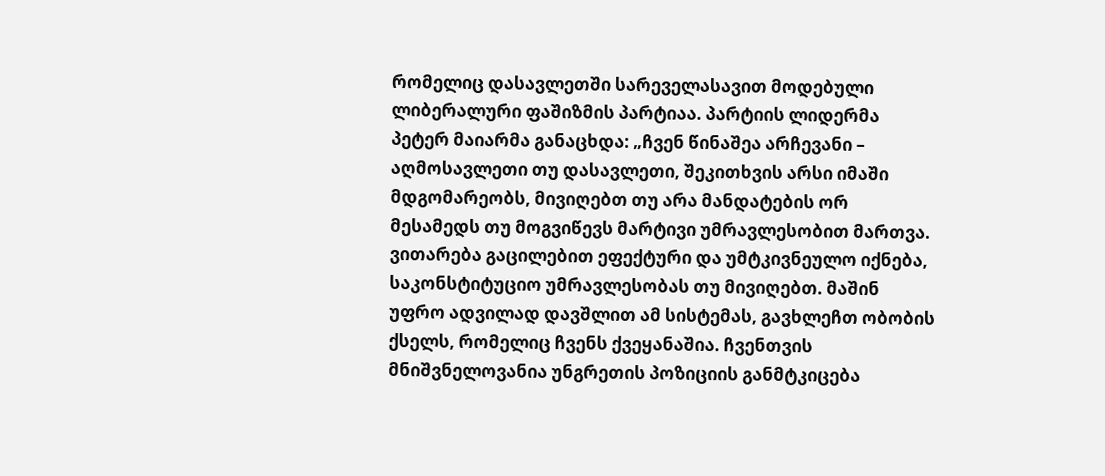რომელიც დასავლეთში სარეველასავით მოდებული ლიბერალური ფაშიზმის პარტიაა. პარტიის ლიდერმა პეტერ მაიარმა განაცხდა: „ჩვენ წინაშეა არჩევანი – აღმოსავლეთი თუ დასავლეთი, შეკითხვის არსი იმაში მდგომარეობს, მივიღებთ თუ არა მანდატების ორ მესამედს თუ მოგვიწევს მარტივი უმრავლესობით მართვა. ვითარება გაცილებით ეფექტური და უმტკივნეულო იქნება, საკონსტიტუციო უმრავლესობას თუ მივიღებთ. მაშინ უფრო ადვილად დავშლით ამ სისტემას, გავხლეჩთ ობობის ქსელს, რომელიც ჩვენს ქვეყანაშია. ჩვენთვის მნიშვნელოვანია უნგრეთის პოზიციის განმტკიცება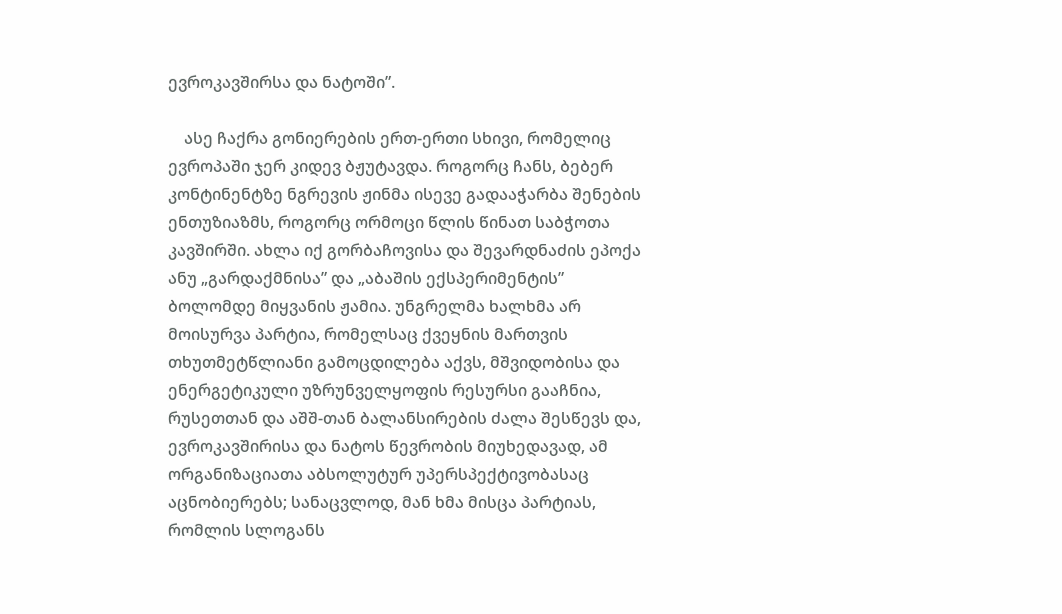ევროკავშირსა და ნატოში”.

    ასე ჩაქრა გონიერების ერთ-ერთი სხივი, რომელიც ევროპაში ჯერ კიდევ ბჟუტავდა. როგორც ჩანს, ბებერ კონტინენტზე ნგრევის ჟინმა ისევე გადააჭარბა შენების ენთუზიაზმს, როგორც ორმოცი წლის წინათ საბჭოთა კავშირში. ახლა იქ გორბაჩოვისა და შევარდნაძის ეპოქა ანუ „გარდაქმნისა” და „აბაშის ექსპერიმენტის” ბოლომდე მიყვანის ჟამია. უნგრელმა ხალხმა არ მოისურვა პარტია, რომელსაც ქვეყნის მართვის თხუთმეტწლიანი გამოცდილება აქვს, მშვიდობისა და ენერგეტიკული უზრუნველყოფის რესურსი გააჩნია, რუსეთთან და აშშ-თან ბალანსირების ძალა შესწევს და, ევროკავშირისა და ნატოს წევრობის მიუხედავად, ამ ორგანიზაციათა აბსოლუტურ უპერსპექტივობასაც აცნობიერებს; სანაცვლოდ, მან ხმა მისცა პარტიას, რომლის სლოგანს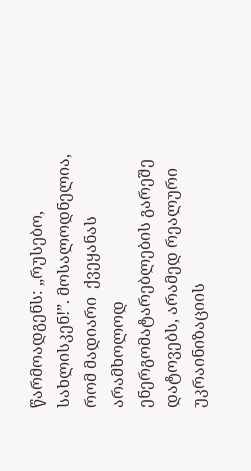წარმოადგენს: „რუსებო, სახლისკენ!”. მოსალოდნელია, რომ მადიარი  ქვეყანას არამხოლოდ ენერგომატარებლების გარეშე დატოვებს, არამედ რეალური უკრაინიზაციის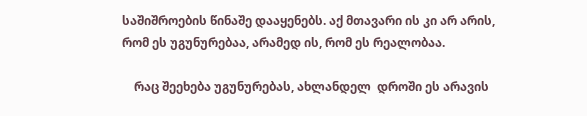საშიშროების წინაშე დააყენებს. აქ მთავარი ის კი არ არის, რომ ეს უგუნურებაა, არამედ ის, რომ ეს რეალობაა.

    რაც შეეხება უგუნურებას, ახლანდელ  დროში ეს არავის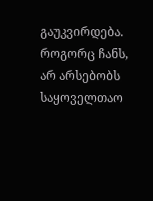გაუკვირდება. როგორც ჩანს, არ არსებობს საყოველთაო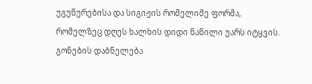უგუნურებისა და სიგიჟის რომელიმე ფორმა, რომელზეც დღეს ხალხის დიდი ნაწილი უარს იტყვის. გონების დაბნელება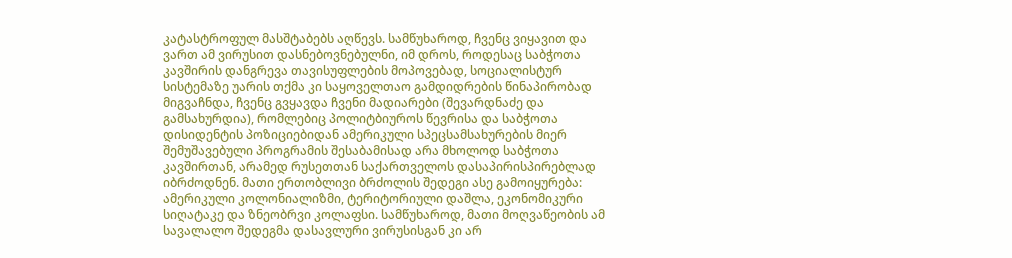კატასტროფულ მასშტაბებს აღწევს. სამწუხაროდ, ჩვენც ვიყავით და ვართ ამ ვირუსით დასნებოვნებულნი, იმ დროს, როდესაც საბჭოთა კავშირის დანგრევა თავისუფლების მოპოვებად, სოციალისტურ სისტემაზე უარის თქმა კი საყოველთაო გამდიდრების წინაპირობად მიგვაჩნდა, ჩვენც გვყავდა ჩვენი მადიარები (შევარდნაძე და გამსახურდია), რომლებიც პოლიტბიუროს წევრისა და საბჭოთა დისიდენტის პოზიციებიდან ამერიკული სპეცსამსახურების მიერ შემუშავებული პროგრამის შესაბამისად არა მხოლოდ საბჭოთა კავშირთან, არამედ რუსეთთან საქართველოს დასაპირისპირებლად იბრძოდნენ. მათი ერთობლივი ბრძოლის შედეგი ასე გამოიყურება: ამერიკული კოლონიალიზმი, ტერიტორიული დაშლა, ეკონომიკური სიღატაკე და ზნეობრვი კოლაფსი. სამწუხაროდ, მათი მოღვაწეობის ამ სავალალო შედეგმა დასავლური ვირუსისგან კი არ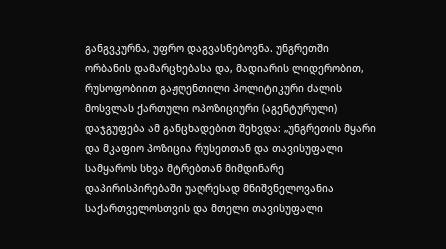განგვკურნა, უფრო დაგვასნებოვნა. უნგრეთში ორბანის დამარცხებასა და, მადიარის ლიდერობით, რუსოფობიით გაჟღენთილი პოლიტიკური ძალის მოსვლას ქართული ოპოზიციური (აგენტურული) დაჯგუფება ამ განცხადებით შეხვდა: „უნგრეთის მყარი და მკაფიო პოზიცია რუსეთთან და თავისუფალი სამყაროს სხვა მტრებთან მიმდინარე დაპირისპირებაში უაღრესად მნიშვნელოვანია საქართველოსთვის და მთელი თავისუფალი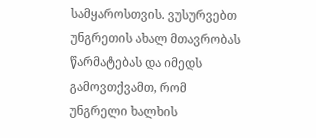სამყაროსთვის. ვუსურვებთ უნგრეთის ახალ მთავრობას წარმატებას და იმედს გამოვთქვამთ, რომ უნგრელი ხალხის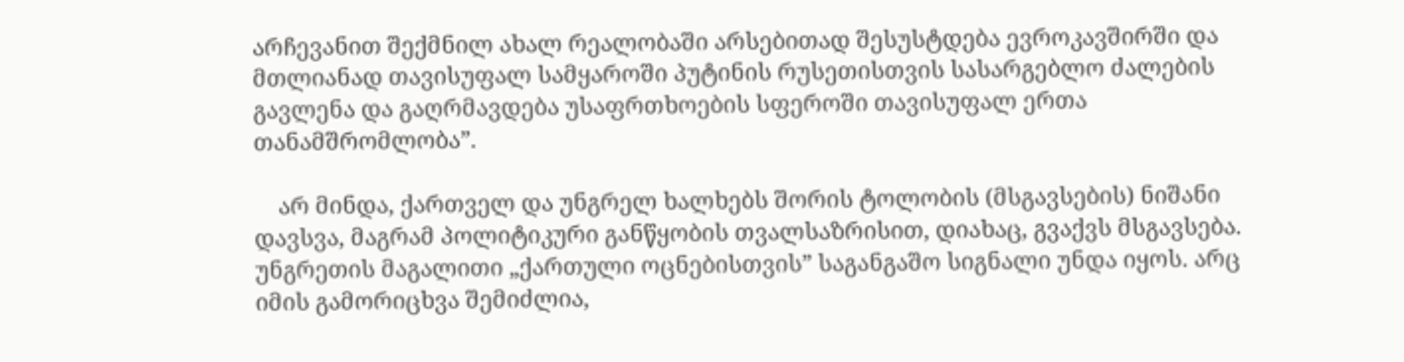არჩევანით შექმნილ ახალ რეალობაში არსებითად შესუსტდება ევროკავშირში და მთლიანად თავისუფალ სამყაროში პუტინის რუსეთისთვის სასარგებლო ძალების გავლენა და გაღრმავდება უსაფრთხოების სფეროში თავისუფალ ერთა თანამშრომლობა”.

    არ მინდა, ქართველ და უნგრელ ხალხებს შორის ტოლობის (მსგავსების) ნიშანი დავსვა, მაგრამ პოლიტიკური განწყობის თვალსაზრისით, დიახაც, გვაქვს მსგავსება. უნგრეთის მაგალითი „ქართული ოცნებისთვის” საგანგაშო სიგნალი უნდა იყოს. არც იმის გამორიცხვა შემიძლია,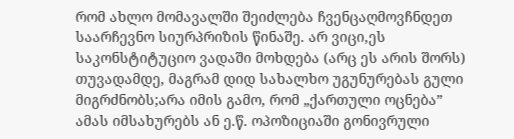რომ ახლო მომავალში შეიძლება ჩვენცაღმოვჩნდეთ საარჩევნო სიურპრიზის წინაშე. არ ვიცი,ეს საკონსტიტუციო ვადაში მოხდება (არც ეს არის შორს) თუვადამდე, მაგრამ დიდ სახალხო უგუნურებას გული მიგრძნობს;არა იმის გამო, რომ „ქართული ოცნება” ამას იმსახურებს ან ე.წ. ოპოზიციაში გონივრული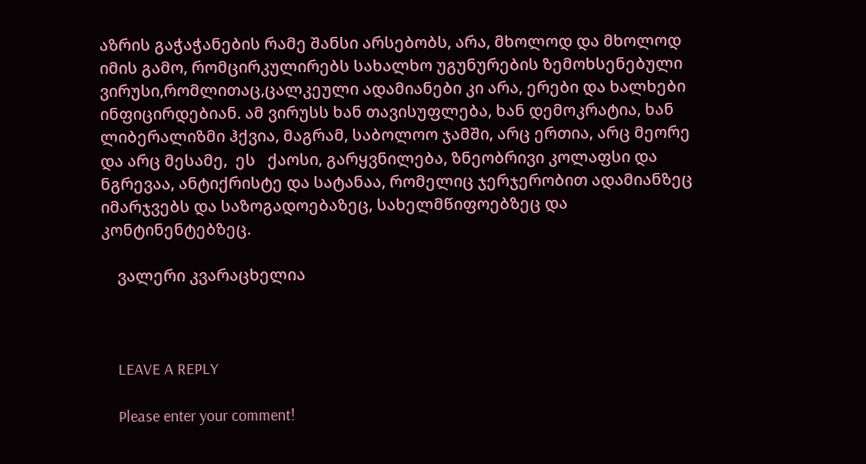აზრის გაჭაჭანების რამე შანსი არსებობს, არა, მხოლოდ და მხოლოდ იმის გამო, რომცირკულირებს სახალხო უგუნურების ზემოხსენებული ვირუსი,რომლითაც,ცალკეული ადამიანები კი არა, ერები და ხალხები ინფიცირდებიან. ამ ვირუსს ხან თავისუფლება, ხან დემოკრატია, ხან ლიბერალიზმი ჰქვია, მაგრამ, საბოლოო ჯამში, არც ერთია, არც მეორე და არც მესამე,  ეს   ქაოსი, გარყვნილება, ზნეობრივი კოლაფსი და ნგრევაა, ანტიქრისტე და სატანაა, რომელიც ჯერჯერობით ადამიანზეც იმარჯვებს და საზოგადოებაზეც, სახელმწიფოებზეც და კონტინენტებზეც.

    ვალერი კვარაცხელია



    LEAVE A REPLY

    Please enter your comment!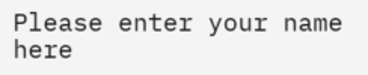Please enter your name here